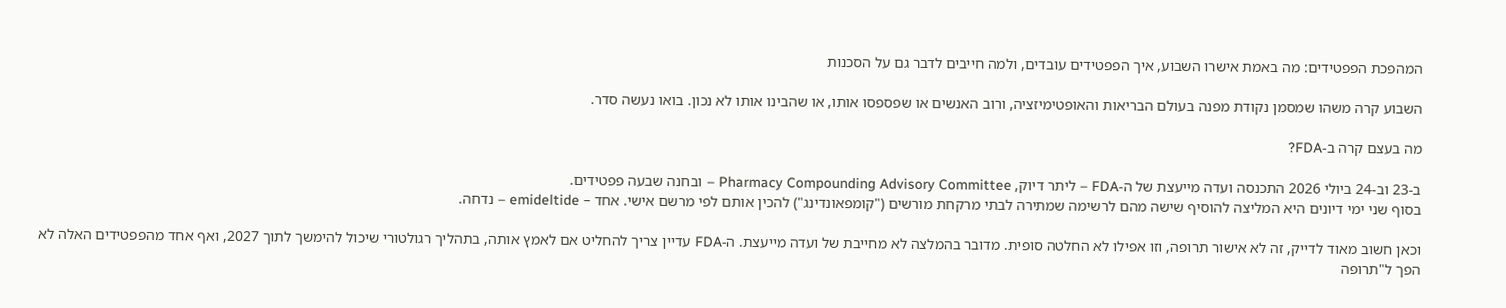המהפכת הפפטידים: מה באמת אישרו השבוע, איך הפפטידים עובדים, ולמה חייבים לדבר גם על הסכנות

השבוע קרה משהו שמסמן נקודת מפנה בעולם הבריאות והאופטימיזציה, ורוב האנשים או שפספסו אותו, או שהבינו אותו לא נכון. בואו נעשה סדר.

מה בעצם קרה ב-FDA?

ב-23 וב-24 ביולי 2026 התכנסה ועדה מייעצת של ה-FDA – ליתר דיוק, Pharmacy Compounding Advisory Committee – ובחנה שבעה פפטידים.
בסוף שני ימי דיונים היא המליצה להוסיף שישה מהם לרשימה שמתירה לבתי מרקחת מורשים ("קומפאונדינג") להכין אותם לפי מרשם אישי. אחד – emideltide – נדחה.

וכאן חשוב מאוד לדייק, זה לא אישור תרופה, וזו אפילו לא החלטה סופית. מדובר בהמלצה לא מחייבת של ועדה מייעצת. ה-FDA עדיין צריך להחליט אם לאמץ אותה, בתהליך רגולטורי שיכול להימשך לתוך 2027, ואף אחד מהפפטידים האלה לא הפך ל"תרופה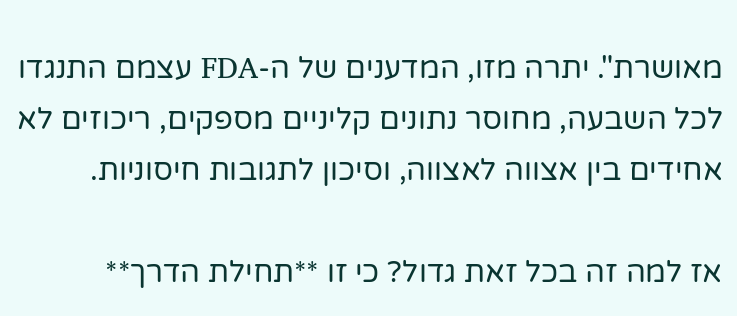מאושרת". יתרה מזו, המדענים של ה-FDA עצמם התנגדו לכל השבעה, מחוסר נתונים קליניים מספקים, ריכוזים לא אחידים בין אצווה לאצווה, וסיכון לתגובות חיסוניות.

אז למה זה בכל זאת גדול? כי זו **תחילת הדרך**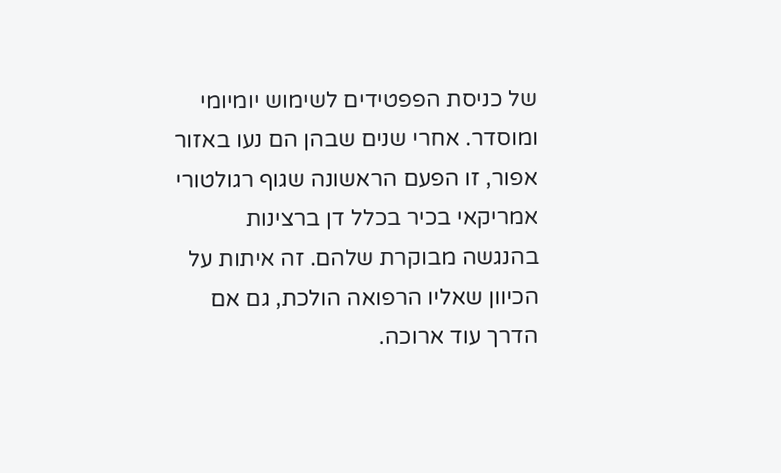של כניסת הפפטידים לשימוש יומיומי ומוסדר. אחרי שנים שבהן הם נעו באזור אפור, זו הפעם הראשונה שגוף רגולטורי אמריקאי בכיר בכלל דן ברצינות בהנגשה מבוקרת שלהם. זה איתות על הכיוון שאליו הרפואה הולכת, גם אם הדרך עוד ארוכה.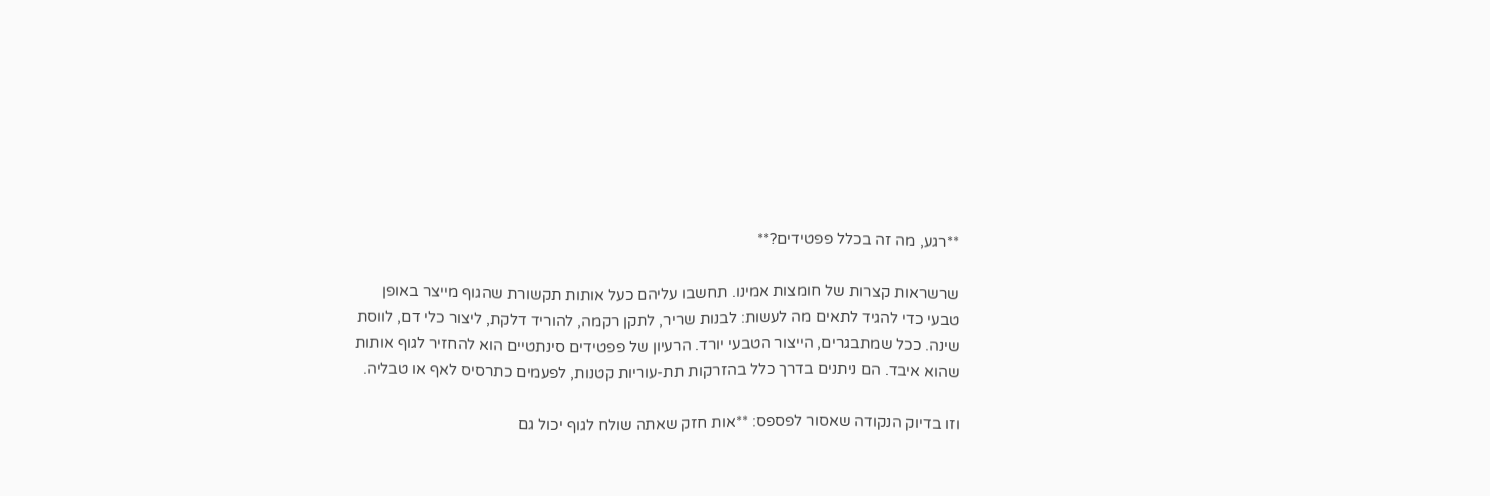**רגע, מה זה בכלל פפטידים?**

שרשראות קצרות של חומצות אמינו. תחשבו עליהם כעל אותות תקשורת שהגוף מייצר באופן טבעי כדי להגיד לתאים מה לעשות: לבנות שריר, לתקן רקמה, להוריד דלקת, ליצור כלי דם, לווסת שינה. ככל שמתבגרים, הייצור הטבעי יורד. הרעיון של פפטידים סינתטיים הוא להחזיר לגוף אותות שהוא איבד. הם ניתנים בדרך כלל בהזרקות תת-עוריות קטנות, לפעמים כתרסיס לאף או טבליה.

וזו בדיוק הנקודה שאסור לפספס: **אות חזק שאתה שולח לגוף יכול גם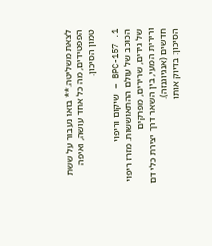לצאת משליטה.** בואו נעבור על ששת הפפטידים, מה כל אחד עושה, ואיפה טמון הסיכון.

1. BPC-157 – שיקום וריפוי
הכוכב של עולם ההתאוששות. מזרז ריפוי של גידים, שרירים, מפרקים
ורירית המעי, בין השאר דרך יצירת כלי דם חדשים (אנגיוגנזה).
הסיכון: בדיוק אותו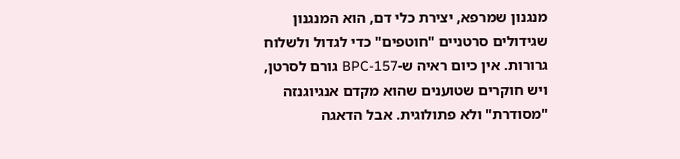מנגנון שמרפא, יצירת כלי דם, הוא המנגנון שגידולים סרטניים "חוטפים" כדי לגדול ולשלוח גרורות. אין כיום ראיה ש-BPC-157 גורם לסרטן, ויש חוקרים שטוענים שהוא מקדם אנגיוגנזה "מסודרת" ולא פתולוגית. אבל הדאגה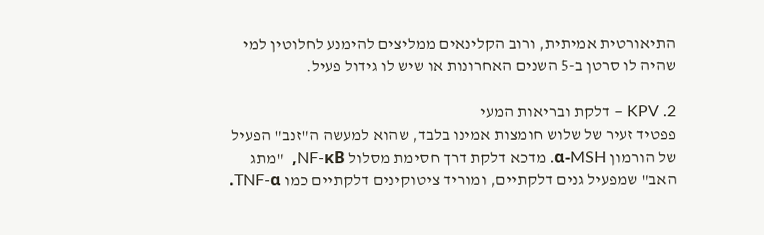התיאורטית אמיתית, ורוב הקלינאים ממליצים להימנע לחלוטין למי שהיה לו סרטן ב-5 השנים האחרונות או שיש לו גידול פעיל.

2. KPV – דלקת ובריאות המעי
פפטיד זעיר של שלוש חומצות אמינו בלבד, שהוא למעשה ה"זנב" הפעיל של הורמון α-MSH. מדכא דלקת דרך חסימת מסלול NF-κB,  "מתג האב" שמפעיל גנים דלקתיים, ומוריד ציטוקינים דלקתיים כמו TNF-α.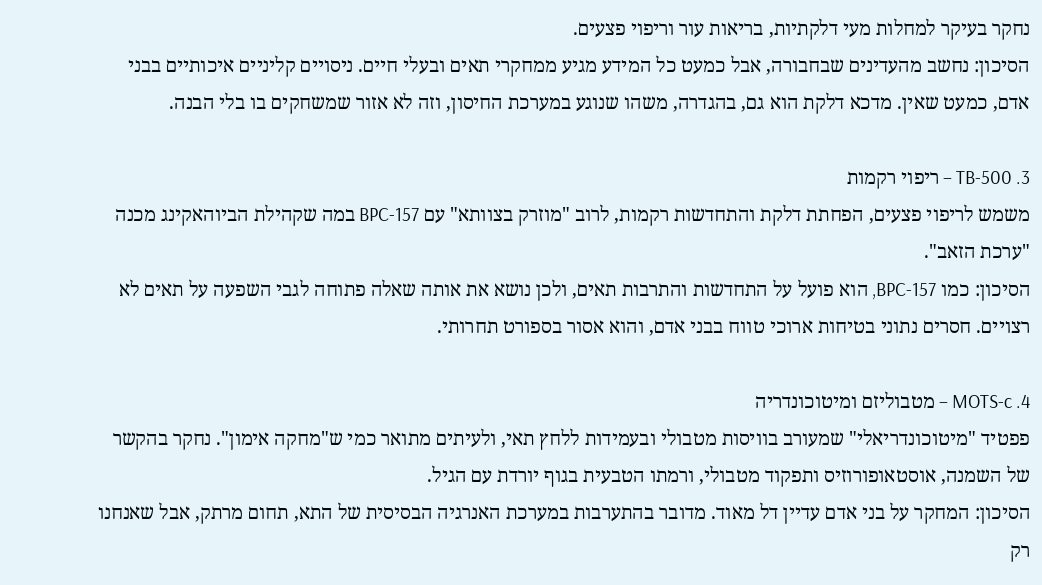נחקר בעיקר למחלות מעי דלקתיות, בריאות עור וריפוי פצעים.
הסיכון: נחשב מהעדינים שבחבורה, אבל כמעט כל המידע מגיע ממחקרי תאים ובעלי חיים. ניסויים קליניים איכותיים בבני אדם, כמעט שאין. מדכא דלקת הוא גם, בהגדרה, משהו שנוגע במערכת החיסון, וזה לא אזור שמשחקים בו בלי הבנה.

3. TB-500 – ריפוי רקמות
משמש לריפוי פצעים, הפחתת דלקת והתחדשות רקמות, לרוב "מוזרק בצוותא" עם BPC-157 במה שקהילת הביוהאקינג מכנה "ערכת הזאב".
הסיכון: כמו BPC-157, הוא פועל על התחדשות והתרבות תאים, ולכן נושא את אותה שאלה פתוחה לגבי השפעה על תאים לא רצויים. חסרים נתוני בטיחות ארוכי טווח בבני אדם, והוא אסור בספורט תחרותי.

4. MOTS-c – מטבוליזם ומיטוכונדריה
פפטיד "מיטוכונדריאלי" שמעורב בוויסות מטבולי ובעמידות ללחץ תאי, ולעיתים מתואר כמי ש"מחקה אימון". נחקר בהקשר של השמנה, אוסטאופורוזיס ותפקוד מטבולי, ורמתו הטבעית בגוף יורדת עם הגיל.
הסיכון: המחקר על בני אדם עדיין דל מאוד. מדובר בהתערבות במערכת האנרגיה הבסיסית של התא, תחום מרתק, אבל שאנחנו רק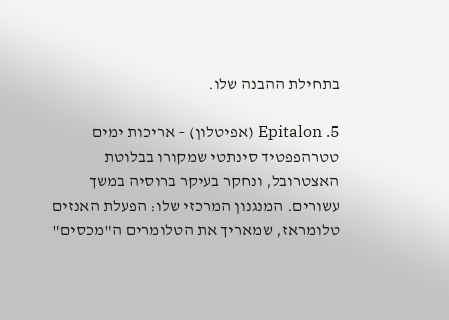בתחילת ההבנה שלו.

5. Epitalon (אפיטלון) – אריכות ימים
טטרהפפטיד סינתטי שמקורו בבלוטת האצטרובל, ונחקר בעיקר ברוסיה במשך עשורים. המנגנון המרכזי שלו: הפעלת האנזים טלומראז, שמאריך את הטלומרים ה"מכסים"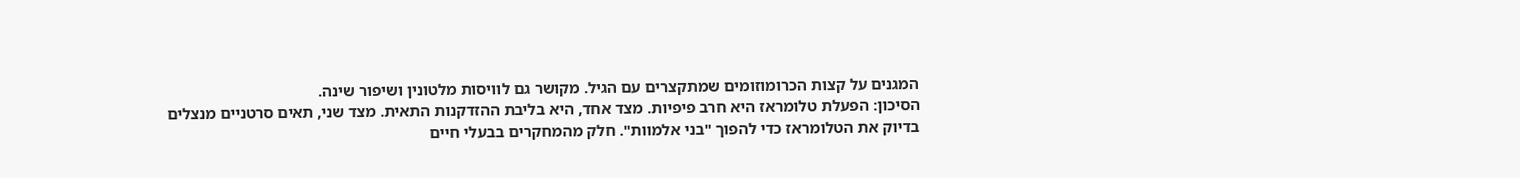המגנים על קצות הכרומוזומים שמתקצרים עם הגיל. מקושר גם לוויסות מלטונין ושיפור שינה.
הסיכון: הפעלת טלומראז היא חרב פיפיות. מצד אחד, היא בליבת ההזדקנות התאית. מצד שני, תאים סרטניים מנצלים בדיוק את הטלומראז כדי להפוך "בני אלמוות". חלק מהמחקרים בבעלי חיים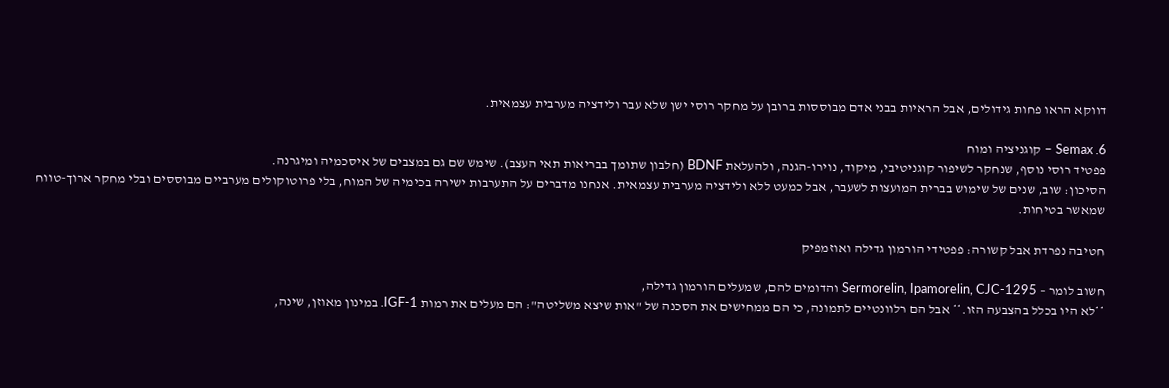דווקא הראו פחות גידולים, אבל הראיות בבני אדם מבוססות ברובן על מחקר רוסי ישן שלא עבר ולידציה מערבית עצמאית.

6. Semax – קוגניציה ומוח
פפטיד רוסי נוסף, שנחקר לשיפור קוגניטיבי, מיקוד, נוירו-הגנה, ולהעלאת BDNF (חלבון שתומך בבריאות תאי העצב). שימש שם גם במצבים של איסכמיה ומיגרנה.
הסיכון: שוב, שנים של שימוש בברית המועצות לשעבר, אבל כמעט ללא ולידציה מערבית עצמאית. אנחנו מדברים על התערבות ישירה בכימיה של המוח, בלי פרוטוקולים מערביים מבוססים ובלי מחקר ארוך-טווח שמאשר בטיחות.

חטיבה נפרדת אבל קשורה: פפטידי הורמון גדילה ואוזמפיק

חשוב לומר – Sermorelin, Ipamorelin, CJC-1295 והדומים להם, שמעלים הורמון גדילה,
**לא היו בכלל בהצבעה הזו.** אבל הם רלוונטיים לתמונה, כי הם ממחישים את הסכנה של "אות שיצא משליטה": הם מעלים את רמות IGF-1. במינון מאוזן, שינה,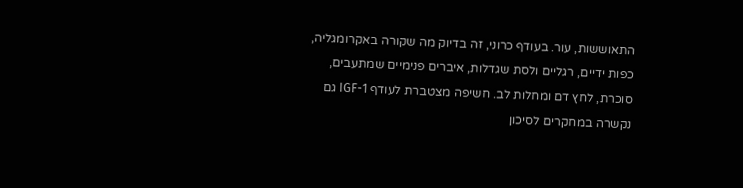התאוששות, עור. בעודף כרוני, זה בדיוק מה שקורה באקרומגליה, כפות ידיים, רגליים ולסת שגדלות, איברים פנימיים שמתעבים, סוכרת, לחץ דם ומחלות לב. חשיפה מצטברת לעודף IGF-1 גם נקשרה במחקרים לסיכון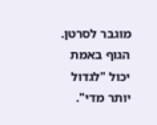מוגבר לסרטן. הגוף באמת יכול "לגדול יותר מדי".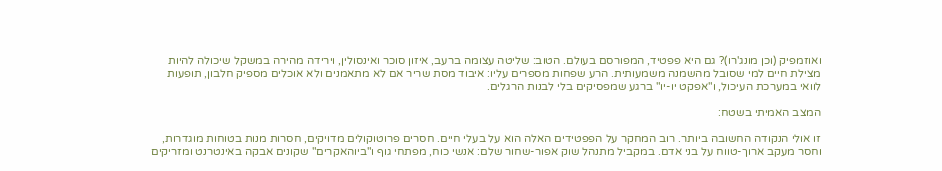ואוזמפיק (וכן מונג'רו)? גם היא פפטיד, המפורסם בעולם. הטוב: שליטה עצומה ברעב, איזון סוכר ואינסולין, וירידה מהירה במשקל שיכולה להיות מצילת חיים למי שסובל מהשמנה משמעותית. הרע שפחות מספרים עליו: איבוד מסת שריר אם לא מתאמנים ולא אוכלים מספיק חלבון, תופעות לוואי במערכת העיכול, ו"אפקט יו-יו" ברגע שמפסיקים בלי לבנות הרגלים.

המצב האמיתי בשטח:

זו אולי הנקודה החשובה ביותר. רוב המחקר על הפפטידים האלה הוא על בעלי חיים. חסרים פרוטוקולים מדויקים, חסרות מנות בטוחות מוגדרות, וחסר מעקב ארוך-טווח על בני אדם. במקביל מתנהל שוק אפור-שחור שלם: אנשי כוח, מפתחי גוף ו"ביוהאקרים" שקונים אבקה באינטרנט ומזריקים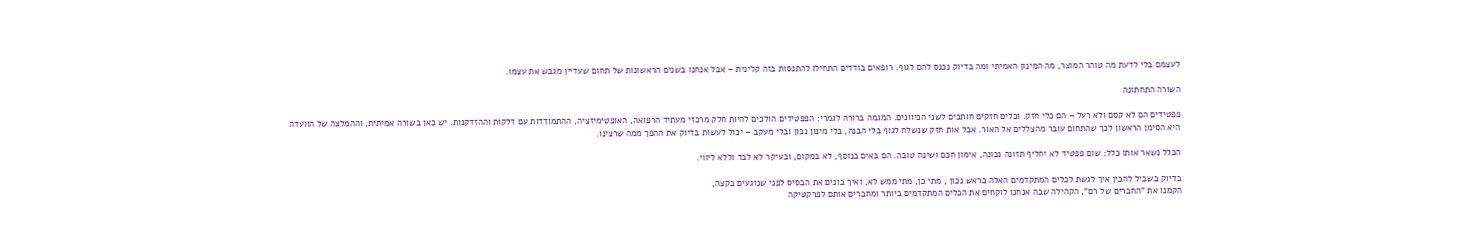לעצמם בלי לדעת מה טוהר המוצר, מה המינון האמיתי ומה בדיוק נכנס להם לגוף. רופאים בודדים התחילו להתנסות בזה קלינית – אבל אנחנו בשנים הראשונות של תחום שעדיין מגבש את עצמו.

השורה התחתונה

פפטידים הם לא קסם ולא רעל – הם כלי חזק. וכלים חזקים חותכים לשני הכיוונים. המגמה ברורה לגמרי: הפפטידים הולכים להיות חלק מרכזי מעתיד הרפואה, האופטימיזציה, ההתמודדות עם דלקות וההזדקנות. יש כאן בשורה אמיתית, וההמלצה של הוועדה היא הסימן הראשון לכך שהתחום עובר מהצללים אל האור. אבל אות חזק שנשלח לגוף בלי הבנה, בלי מינון נכון ובלי מעקב – יכול לעשות בדיוק את ההפך ממה שרצינו.

הכלל נשאר אותו כלל: שום פפטיד לא יחליף תזונה נכונה, אימון חכם ושינה טובה. הם באים בנוסף, לא במקום, ובעיקר לא לבד וללא ליווי.

בדיוק בשביל להבין איך לגשת לכלים המתקדמים האלה בראש נכון , מתי כן, מתי ממש לא, ואיך בונים את הבסיס לפני שנוגעים בקצה,
הקמנו את "החברים של רם", הקהילה שבה אנחנו לוקחים את הכלים המתקדמים ביותר ומחברים אותם לפרקטיקה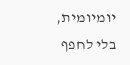יומיומית, בלי לחפף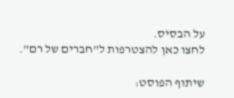על הבסיס.
לחצו כאן להצטרפות ל"חברים של רם".

שיתוף הפוסט: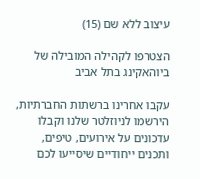עיצוב ללא שם (15)

הצטרפו לקהילה המובילה של ביוהאקינג בתל אביב

עקבו אחרינו ברשתות החברתיות, הירשמו לניוזלטר שלנו וקבלו עדכונים על אירועים, טיפים, ותכנים ייחודיים שיסייעו לכם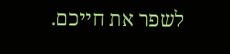לשפר את חייכם.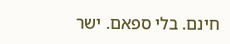חינם. בלי ספאם. ישר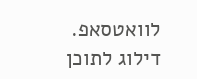לוואטסאפ.
דילוג לתוכן